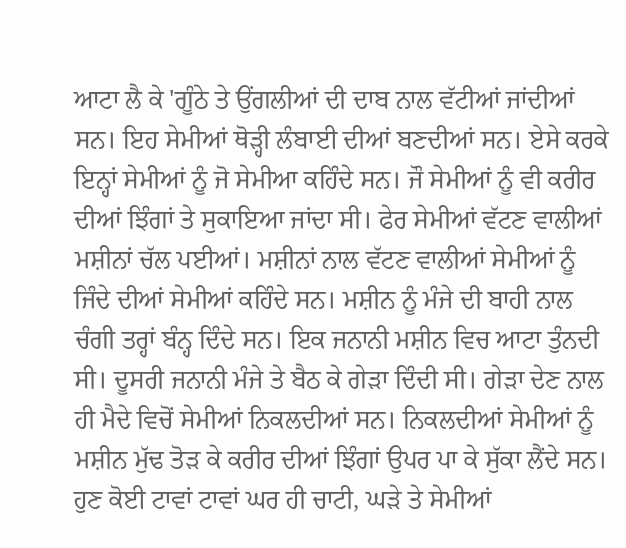ਆਟਾ ਲੈ ਕੇ 'ਗੂੰਠੇ ਤੇ ਉਂਗਲੀਆਂ ਦੀ ਦਾਬ ਨਾਲ ਵੱਟੀਆਂ ਜਾਂਦੀਆਂ ਸਨ। ਇਹ ਸੇਮੀਆਂ ਥੋੜ੍ਹੀ ਲੰਬਾਈ ਦੀਆਂ ਬਣਦੀਆਂ ਸਨ। ਏਸੇ ਕਰਕੇ ਇਨ੍ਹਾਂ ਸੇਮੀਆਂ ਨੂੰ ਜੋ ਸੇਮੀਆ ਕਹਿੰਦੇ ਸਨ। ਜੌ ਸੇਮੀਆਂ ਨੂੰ ਵੀ ਕਰੀਰ ਦੀਆਂ ਝਿੰਗਾਂ ਤੇ ਸੁਕਾਇਆ ਜਾਂਦਾ ਸੀ। ਫੇਰ ਸੇਮੀਆਂ ਵੱਟਣ ਵਾਲੀਆਂ ਮਸ਼ੀਨਾਂ ਚੱਲ ਪਈਆਂ। ਮਸ਼ੀਨਾਂ ਨਾਲ ਵੱਟਣ ਵਾਲੀਆਂ ਸੇਮੀਆਂ ਨੂੰ ਜਿੰਦੇ ਦੀਆਂ ਸੇਮੀਆਂ ਕਹਿੰਦੇ ਸਨ। ਮਸ਼ੀਨ ਨੂੰ ਮੰਜੇ ਦੀ ਬਾਹੀ ਨਾਲ ਚੰਗੀ ਤਰ੍ਹਾਂ ਬੰਨ੍ਹ ਦਿੰਦੇ ਸਨ। ਇਕ ਜਨਾਨੀ ਮਸ਼ੀਨ ਵਿਚ ਆਟਾ ਤੁੰਨਦੀ ਸੀ। ਦੂਸਰੀ ਜਨਾਨੀ ਮੰਜੇ ਤੇ ਬੈਠ ਕੇ ਗੇੜਾ ਦਿੰਦੀ ਸੀ। ਗੇੜਾ ਦੇਣ ਨਾਲ ਹੀ ਮੈਦੇ ਵਿਚੋਂ ਸੇਮੀਆਂ ਨਿਕਲਦੀਆਂ ਸਨ। ਨਿਕਲਦੀਆਂ ਸੇਮੀਆਂ ਨੂੰ ਮਸ਼ੀਨ ਮੁੱਢ ਤੋੜ ਕੇ ਕਰੀਰ ਦੀਆਂ ਝਿੰਗਾਂ ਉਪਰ ਪਾ ਕੇ ਸੁੱਕਾ ਲੈਂਦੇ ਸਨ।
ਹੁਣ ਕੋਈ ਟਾਵਾਂ ਟਾਵਾਂ ਘਰ ਹੀ ਚਾਟੀ, ਘੜੇ ਤੇ ਸੇਮੀਆਂ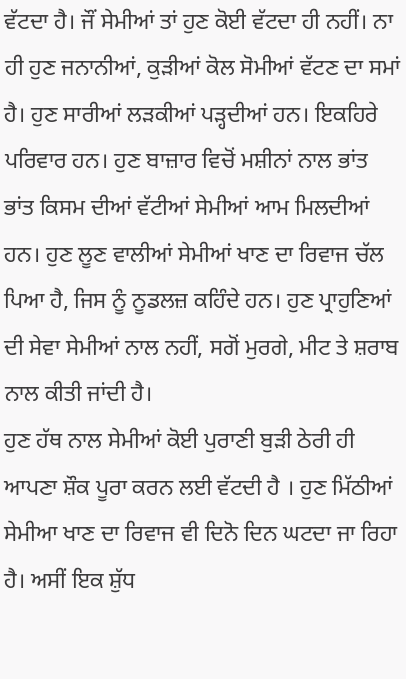ਵੱਟਦਾ ਹੈ। ਜੌਂ ਸੇਮੀਆਂ ਤਾਂ ਹੁਣ ਕੋਈ ਵੱਟਦਾ ਹੀ ਨਹੀਂ। ਨਾ ਹੀ ਹੁਣ ਜਨਾਨੀਆਂ, ਕੁੜੀਆਂ ਕੋਲ ਸੋਮੀਆਂ ਵੱਟਣ ਦਾ ਸਮਾਂ ਹੈ। ਹੁਣ ਸਾਰੀਆਂ ਲੜਕੀਆਂ ਪੜ੍ਹਦੀਆਂ ਹਨ। ਇਕਹਿਰੇ ਪਰਿਵਾਰ ਹਨ। ਹੁਣ ਬਾਜ਼ਾਰ ਵਿਚੋਂ ਮਸ਼ੀਨਾਂ ਨਾਲ ਭਾਂਤ ਭਾਂਤ ਕਿਸਮ ਦੀਆਂ ਵੱਟੀਆਂ ਸੇਮੀਆਂ ਆਮ ਮਿਲਦੀਆਂ ਹਨ। ਹੁਣ ਲੂਣ ਵਾਲੀਆਂ ਸੇਮੀਆਂ ਖਾਣ ਦਾ ਰਿਵਾਜ ਚੱਲ ਪਿਆ ਹੈ, ਜਿਸ ਨੂੰ ਨੂਡਲਜ਼ ਕਹਿੰਦੇ ਹਨ। ਹੁਣ ਪ੍ਰਾਹੁਣਿਆਂ ਦੀ ਸੇਵਾ ਸੇਮੀਆਂ ਨਾਲ ਨਹੀਂ, ਸਗੋਂ ਮੁਰਗੇ, ਮੀਟ ਤੇ ਸ਼ਰਾਬ ਨਾਲ ਕੀਤੀ ਜਾਂਦੀ ਹੈ।
ਹੁਣ ਹੱਥ ਨਾਲ ਸੇਮੀਆਂ ਕੋਈ ਪੁਰਾਣੀ ਬੁੜੀ ਠੇਰੀ ਹੀ ਆਪਣਾ ਸ਼ੌਕ ਪੂਰਾ ਕਰਨ ਲਈ ਵੱਟਦੀ ਹੈ । ਹੁਣ ਮਿੱਠੀਆਂ ਸੇਮੀਆ ਖਾਣ ਦਾ ਰਿਵਾਜ ਵੀ ਦਿਨੋ ਦਿਨ ਘਟਦਾ ਜਾ ਰਿਹਾ ਹੈ। ਅਸੀਂ ਇਕ ਸ਼ੁੱਧ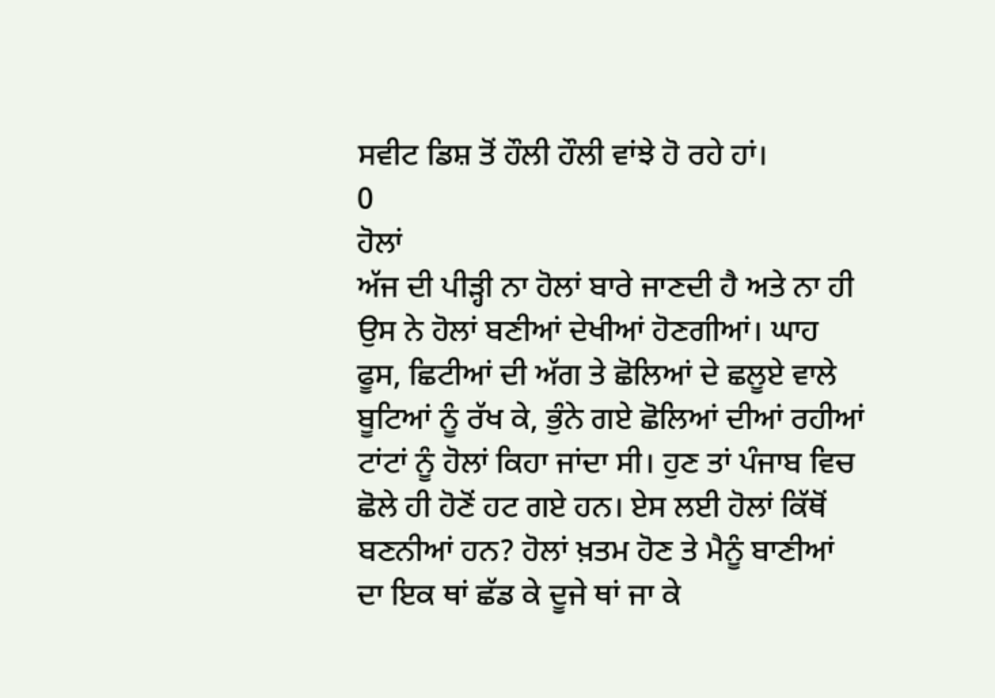ਸਵੀਟ ਡਿਸ਼ ਤੋਂ ਹੌਲੀ ਹੌਲੀ ਵਾਂਝੇ ਹੋ ਰਹੇ ਹਾਂ।
0
ਹੋਲਾਂ
ਅੱਜ ਦੀ ਪੀੜ੍ਹੀ ਨਾ ਹੋਲਾਂ ਬਾਰੇ ਜਾਣਦੀ ਹੈ ਅਤੇ ਨਾ ਹੀ ਉਸ ਨੇ ਹੋਲਾਂ ਬਣੀਆਂ ਦੇਖੀਆਂ ਹੋਣਗੀਆਂ। ਘਾਹ ਫੂਸ, ਛਿਟੀਆਂ ਦੀ ਅੱਗ ਤੇ ਛੋਲਿਆਂ ਦੇ ਛਲੂਏ ਵਾਲੇ ਬੂਟਿਆਂ ਨੂੰ ਰੱਖ ਕੇ, ਭੁੰਨੇ ਗਏ ਛੋਲਿਆਂ ਦੀਆਂ ਰਹੀਆਂ ਟਾਂਟਾਂ ਨੂੰ ਹੋਲਾਂ ਕਿਹਾ ਜਾਂਦਾ ਸੀ। ਹੁਣ ਤਾਂ ਪੰਜਾਬ ਵਿਚ ਛੋਲੇ ਹੀ ਹੋਣੋਂ ਹਟ ਗਏ ਹਨ। ਏਸ ਲਈ ਹੋਲਾਂ ਕਿੱਥੋਂ ਬਣਨੀਆਂ ਹਨ? ਹੋਲਾਂ ਖ਼ਤਮ ਹੋਣ ਤੇ ਮੈਨੂੰ ਬਾਣੀਆਂ ਦਾ ਇਕ ਥਾਂ ਛੱਡ ਕੇ ਦੂਜੇ ਥਾਂ ਜਾ ਕੇ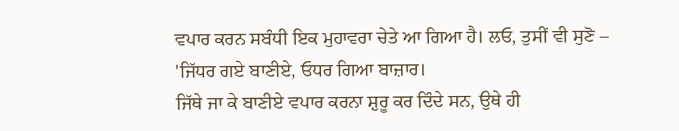ਵਪਾਰ ਕਰਨ ਸਬੰਧੀ ਇਕ ਮੁਹਾਵਰਾ ਚੇਤੇ ਆ ਗਿਆ ਹੈ। ਲਓ, ਤੁਸੀਂ ਵੀ ਸੁਣੋ –
'ਜਿੱਧਰ ਗਏ ਬਾਣੀਏ, ਓਧਰ ਗਿਆ ਬਾਜ਼ਾਰ।
ਜਿੱਥੇ ਜਾ ਕੇ ਬਾਣੀਏ ਵਪਾਰ ਕਰਨਾ ਸ਼ੁਰੂ ਕਰ ਦਿੰਦੇ ਸਨ, ਉਥੇ ਹੀ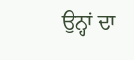ਉਨ੍ਹਾਂ ਦਾ